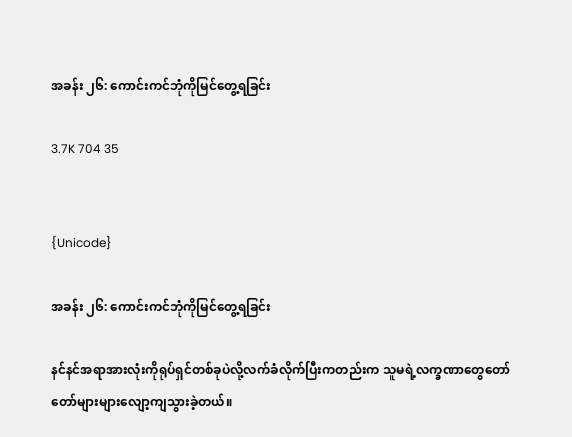အခန်း ၂၆: ကောင်းကင်ဘုံကိုမြင်တွေ့ရခြင်း

3.7K 704 35


{Unicode}

အခန်း ၂၆: ကောင်းကင်ဘုံကိုမြင်တွေ့ရခြင်း

နင်နင်အရာအားလုံးကိုရုပ်ရှင်တစ်ခုပဲလို့လက်ခံလိုက်ပြီးကတည်းက သူမရဲ့လက္ခဏာတွေတော်တော်များများလျော့ကျသွားခဲ့တယ်။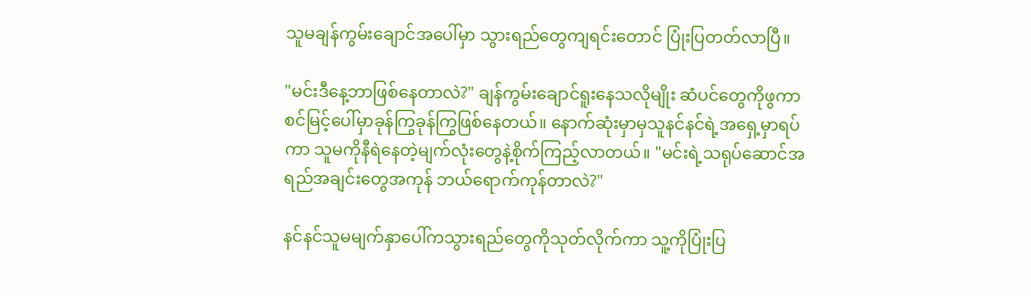သူမချန်ကွမ်းချောင်အပေါ်မှာ သွားရည်တွေကျရင်းတောင် ပြုံးပြတတ်လာပြီ။

"မင်းဒီနေ့ဘာဖြစ်နေတာလဲ?" ချန်ကွမ်းချောင်ရူးနေသလိုမျိုး ဆံပင်တွေကိုဖွကာ စင်မြင့်ပေါ်မှာခုန်ကြွခုန်ကြွဖြစ်နေတယ်။ နောက်ဆုံးမှာမှသူနင်နင်ရဲ့အရှေ့မှာရပ်ကာ သူမကိုနီရဲနေတဲ့မျက်လုံးတွေနဲ့စိုက်ကြည့်လာတယ်။ "မင်းရဲ့သရုပ်ဆောင်အရည်အချင်းတွေအကုန် ဘယ်ရောက်ကုန်တာလဲ?"

နင်နင်သူမမျက်နှာပေါ်ကသွားရည်တွေကိုသုတ်လိုက်ကာ သူ့ကိုပြုံးပြ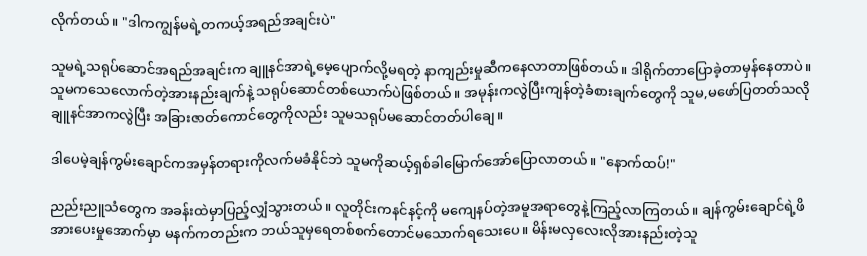လိုက်တယ်။ "ဒါကကျွန်မရဲ့တကယ့်အရည်အချင်းပဲ"

သူမရဲ့သရုပ်ဆောင်အရည်အချင်းက ချူနင်အာရဲ့မေ့ပျောက်လို့မရတဲ့ နာကျည်းမှုဆီကနေလာတာဖြစ်တယ်။ ဒါရိုက်တာပြောခဲ့တာမှန်နေတာပဲ။ သူမကသေလောက်တဲ့အားနည်းချက်နဲ့ သရုပ်ဆောင်တစ်ယောက်ပဲဖြစ်တယ်။ အမုန်းကလွဲပြီးကျန်တဲ့ခံစားချက်တွေကို သူမ,မဖော်ပြတတ်သလို ချူနင်အာကလွဲပြီး အခြားဇာတ်ကောင်တွေကိုလည်း သူမသရုပ်မဆောင်တတ်ပါချေ။

ဒါပေမဲ့ချန်ကွမ်းချောင်ကအမှန်တရားကိုလက်မခံနိုင်ဘဲ သူမကိုဆယ့်ရှစ်ခါမြောက်အော်ပြောလာတယ်။ "နောက်ထပ်!"

ညည်းညူသံတွေက အခန်းထဲမှာပြည့်လျှံသွားတယ်။ လူတိုင်းကနင်နင့်ကို မကျေနပ်တဲ့အမူအရာတွေနဲ့ကြည့်လာကြတယ်။ ချန်ကွမ်းချောင်ရဲ့ဖိအားပေးမှုအောက်မှာ မနက်ကတည်းက ဘယ်သူမှရေတစ်စက်တောင်မသောက်ရသေးပေ။ မိန်းမလှလေးလိုအားနည်းတဲ့သူ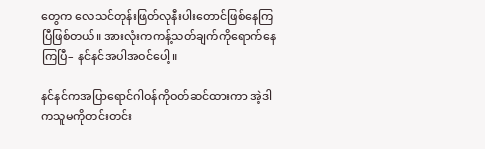တွေက လေသင်တုန်းဖြတ်လုနီးပါးတောင်ဖြစ်နေကြပြီဖြစ်တယ်။ အားလုံးကကန့်သတ်ချက်ကိုရောက်နေကြပြီ– နင်နင်အပါအဝင်ပေါ့။

နင်နင်ကအပြာရောင်ဂါဝန်ကိုဝတ်ဆင်ထားကာ အဲ့ဒါကသူမကိုတင်းတင်း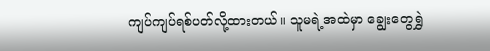ကျပ်ကျပ်ရစ်ပတ်လို့ထားတယ်။ သူမရဲ့အထဲမှာ ချွေးတွေရွှဲ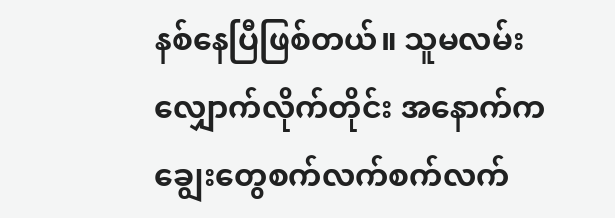နစ်နေပြီဖြစ်တယ်။ သူမလမ်းလျှောက်လိုက်တိုင်း အနောက်ကချွေးတွေစက်လက်စက်လက်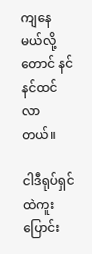ကျနေမယ်လို့တောင် နင်နင်ထင်လာတယ်။

ငါဒီရုပ်ရှင်ထဲကူးပြောင်း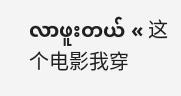လာဖူးတယ် « 这个电影我穿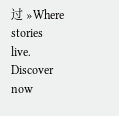过 »Where stories live. Discover now